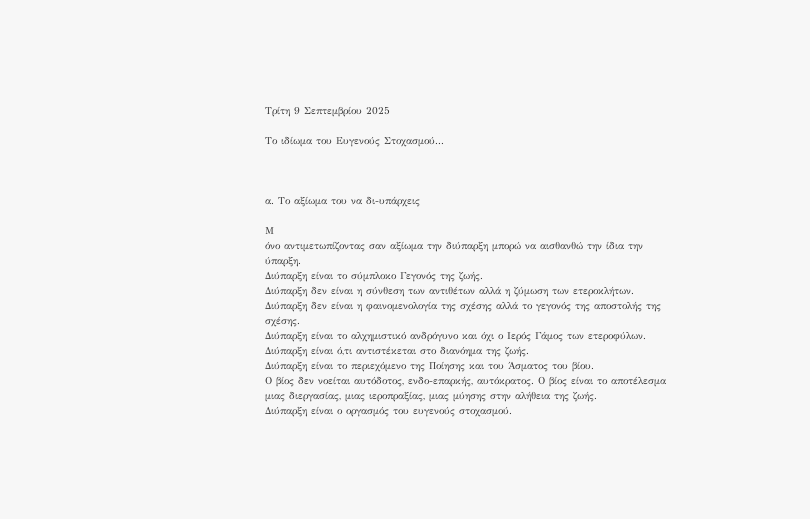Τρίτη 9 Σεπτεμβρίου 2025

Το ιδίωμα του Ευγενούς Στοχασμού...



α. Το αξίωμα του να δι-υπάρχεις

Μ
όνο αντιμετωπίζοντας σαν αξίωμα την διύπαρξη μπορώ να αισθανθώ την ίδια την ύπαρξη.
Διύπαρξη είναι το σύμπλοκο Γεγονός της ζωής.
Διύπαρξη δεν είναι η σύνθεση των αντιθέτων αλλά η ζύμωση των ετεροκλήτων.
Διύπαρξη δεν είναι η φαινομενολογία της σχέσης αλλά το γεγονός της αποστολής της σχέσης.
Διύπαρξη είναι το αλχημιστικό ανδρόγυνο και όχι ο Ιερός Γάμος των ετεροφύλων.
Διύπαρξη είναι ό,τι αντιστέκεται στο διανόημα της ζωής.
Διύπαρξη είναι το περιεχόμενο της Ποίησης και του Άσματος του βίου.
Ο βίος δεν νοείται αυτόδοτος, ενδο-επαρκής, αυτόκρατος. Ο βίος είναι το αποτέλεσμα μιας διεργασίας, μιας ιεροπραξίας, μιας μύησης στην αλήθεια της ζωής.
Διύπαρξη είναι ο οργασμός του ευγενούς στοχασμού.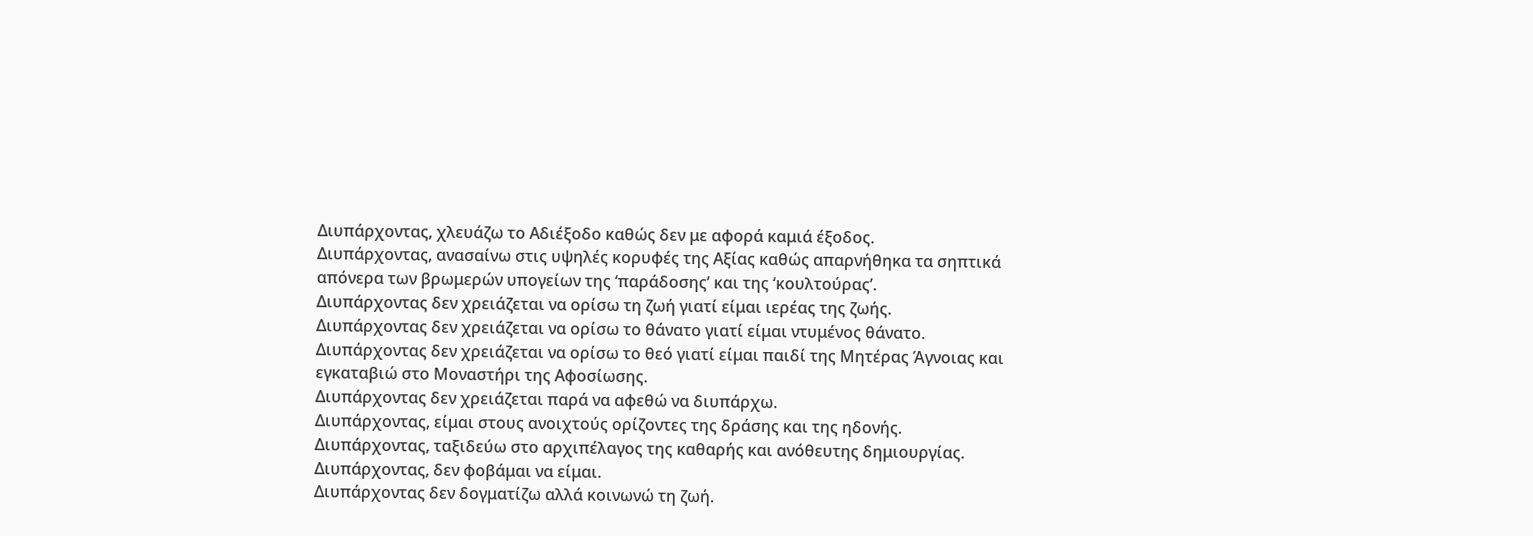Διυπάρχοντας, χλευάζω το Αδιέξοδο καθώς δεν με αφορά καμιά έξοδος.
Διυπάρχοντας, ανασαίνω στις υψηλές κορυφές της Αξίας καθώς απαρνήθηκα τα σηπτικά απόνερα των βρωμερών υπογείων της ‘παράδοσης’ και της ‘κουλτούρας’.
Διυπάρχοντας δεν χρειάζεται να ορίσω τη ζωή γιατί είμαι ιερέας της ζωής.
Διυπάρχοντας δεν χρειάζεται να ορίσω το θάνατο γιατί είμαι ντυμένος θάνατο.
Διυπάρχοντας δεν χρειάζεται να ορίσω το θεό γιατί είμαι παιδί της Μητέρας Άγνοιας και εγκαταβιώ στο Μοναστήρι της Αφοσίωσης.
Διυπάρχοντας δεν χρειάζεται παρά να αφεθώ να διυπάρχω.
Διυπάρχοντας, είμαι στους ανοιχτούς ορίζοντες της δράσης και της ηδονής.
Διυπάρχοντας, ταξιδεύω στο αρχιπέλαγος της καθαρής και ανόθευτης δημιουργίας.
Διυπάρχοντας, δεν φοβάμαι να είμαι.
Διυπάρχοντας δεν δογματίζω αλλά κοινωνώ τη ζωή.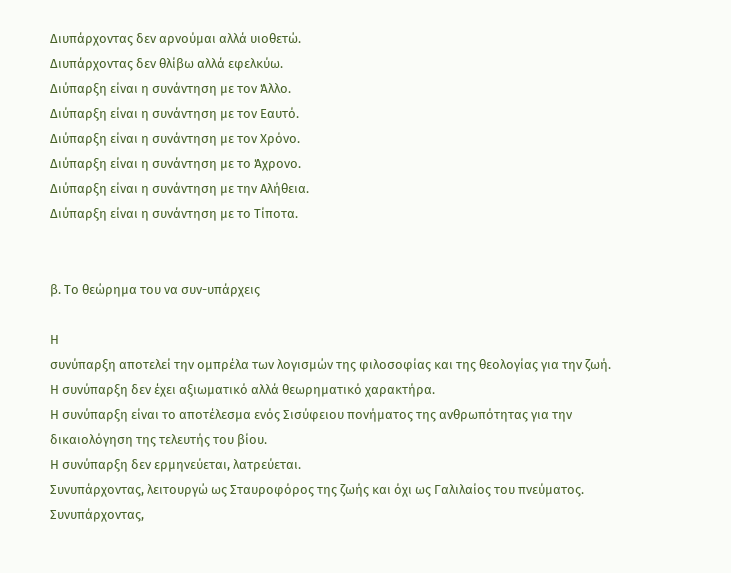Διυπάρχοντας δεν αρνούμαι αλλά υιοθετώ.
Διυπάρχοντας δεν θλίβω αλλά εφελκύω.
Διύπαρξη είναι η συνάντηση με τον Άλλο.
Διύπαρξη είναι η συνάντηση με τον Εαυτό.
Διύπαρξη είναι η συνάντηση με τον Χρόνο.
Διύπαρξη είναι η συνάντηση με το Άχρονο.
Διύπαρξη είναι η συνάντηση με την Αλήθεια.
Διύπαρξη είναι η συνάντηση με το Τίποτα.


β. Το θεώρημα του να συν-υπάρχεις

Η
συνύπαρξη αποτελεί την ομπρέλα των λογισμών της φιλοσοφίας και της θεολογίας για την ζωή.
Η συνύπαρξη δεν έχει αξιωματικό αλλά θεωρηματικό χαρακτήρα.
Η συνύπαρξη είναι το αποτέλεσμα ενός Σισύφειου πονήματος της ανθρωπότητας για την δικαιολόγηση της τελευτής του βίου.
Η συνύπαρξη δεν ερμηνεύεται, λατρεύεται.
Συνυπάρχοντας, λειτουργώ ως Σταυροφόρος της ζωής και όχι ως Γαλιλαίος του πνεύματος.
Συνυπάρχοντας,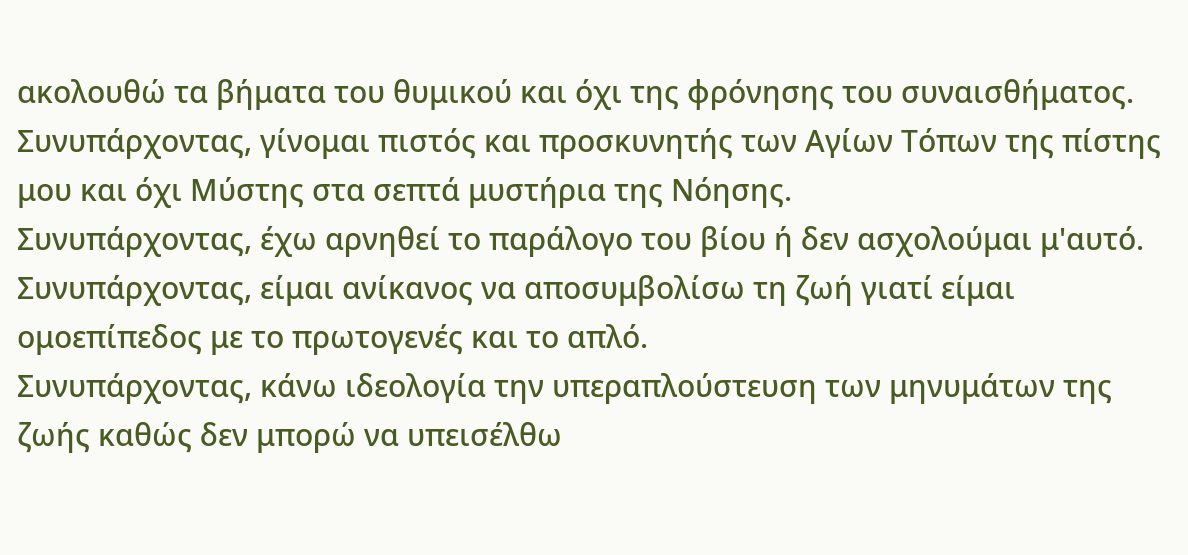ακολουθώ τα βήματα του θυμικού και όχι της φρόνησης του συναισθήματος.
Συνυπάρχοντας, γίνομαι πιστός και προσκυνητής των Αγίων Τόπων της πίστης μου και όχι Μύστης στα σεπτά μυστήρια της Νόησης.
Συνυπάρχοντας, έχω αρνηθεί το παράλογο του βίου ή δεν ασχολούμαι μ'αυτό.
Συνυπάρχοντας, είμαι ανίκανος να αποσυμβολίσω τη ζωή γιατί είμαι ομοεπίπεδος με το πρωτογενές και το απλό.
Συνυπάρχοντας, κάνω ιδεολογία την υπεραπλούστευση των μηνυμάτων της ζωής καθώς δεν μπορώ να υπεισέλθω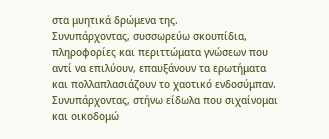στα μυητικά δρώμενα της.
Συνυπάρχοντας, συσσωρεύω σκουπίδια, πληροφορίες και περιττώματα γνώσεων που αντί να επιλύουν, επαυξάνουν τα ερωτήματα και πολλαπλασιάζουν το χαοτικό ενδοσύμπαν.
Συνυπάρχοντας, στήνω είδωλα που σιχαίνομαι και οικοδομώ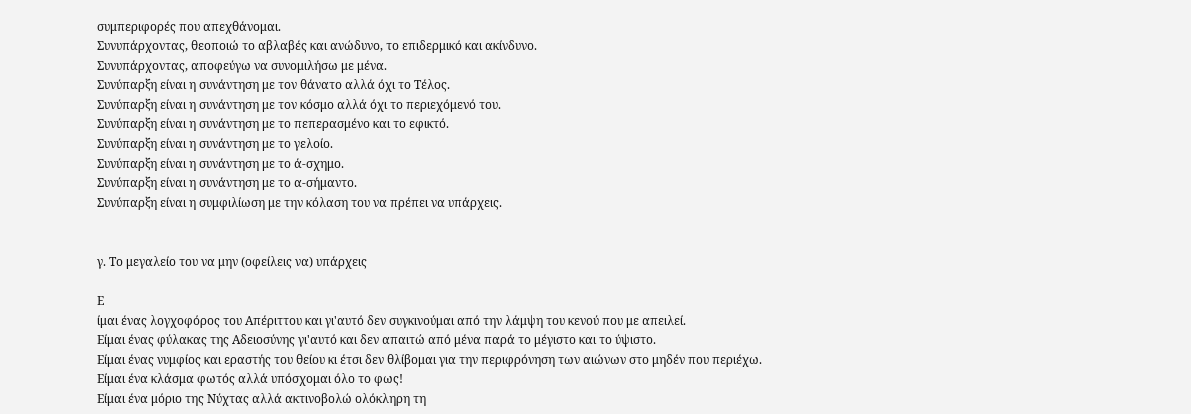συμπεριφορές που απεχθάνομαι.
Συνυπάρχοντας, θεοποιώ το αβλαβές και ανώδυνο, το επιδερμικό και ακίνδυνο.
Συνυπάρχοντας, αποφεύγω να συνομιλήσω με μένα.
Συνύπαρξη είναι η συνάντηση με τον θάνατο αλλά όχι το Τέλος.
Συνύπαρξη είναι η συνάντηση με τον κόσμο αλλά όχι το περιεχόμενό του.
Συνύπαρξη είναι η συνάντηση με το πεπερασμένο και το εφικτό.
Συνύπαρξη είναι η συνάντηση με το γελοίο.
Συνύπαρξη είναι η συνάντηση με το ά-σχημο.
Συνύπαρξη είναι η συνάντηση με το α-σήμαντο.
Συνύπαρξη είναι η συμφιλίωση με την κόλαση του να πρέπει να υπάρχεις.


γ. Το μεγαλείο του να μην (οφείλεις να) υπάρχεις

Ε
ίμαι ένας λογχοφόρος του Απέριττου και γι'αυτό δεν συγκινούμαι από την λάμψη του κενού που με απειλεί.
Είμαι ένας φύλακας της Αδειοσύνης γι'αυτό και δεν απαιτώ από μένα παρά το μέγιστο και το ύψιστο.
Είμαι ένας νυμφίος και εραστής του θείου κι έτσι δεν θλίβομαι για την περιφρόνηση των αιώνων στο μηδέν που περιέχω.
Είμαι ένα κλάσμα φωτός αλλά υπόσχομαι όλο το φως!
Είμαι ένα μόριο της Νύχτας αλλά ακτινοβολώ ολόκληρη τη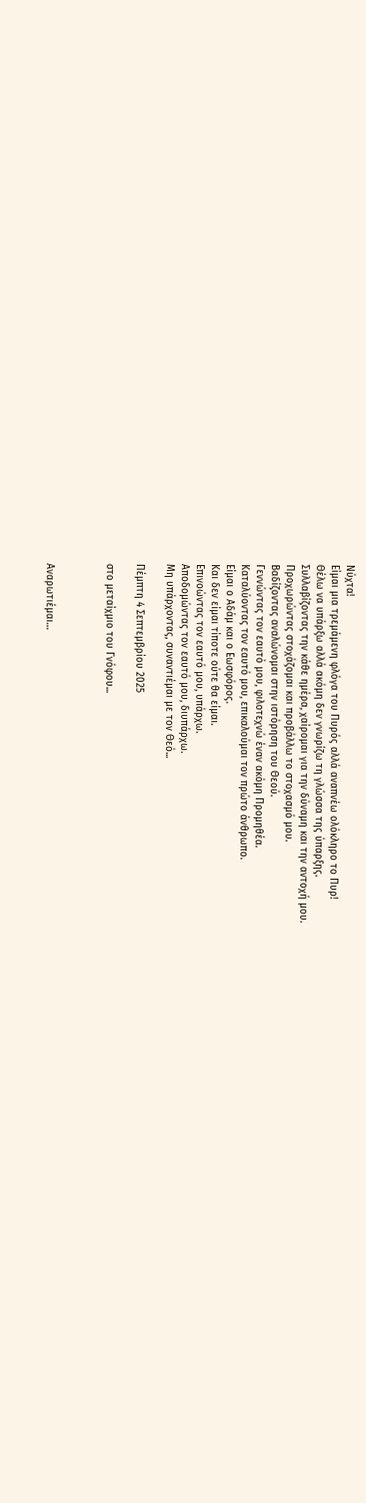Νύχτα!
Είμαι μια τρεμάμενη φλόγα του Πυρός αλλά αναπνέω ολόκληρο το Πυρ!
Θέλω να υπάρξω αλλά ακόμη δεν γνωρίζω τη γλώσσα της ύπαρξης.
Συλλαβίζοντας την κάθε ημέρα, χαίρομαι για την δύναμη και την αντοχή μου.
Προχωρώντας στοχάζομαι και προβάλλω το στοχασμό μου.
Βαδίζοντας αναλώνομαι στην ιστόρηση του Θεού.
Γεννώντας τον εαυτό μου, φιλοτεχνώ έναν ακόμη Προμηθέα.
Καταλύοντας τον εαυτό μου, επικαλούμαι τον πρώτο άνθρωπο.
Είμαι ο Αδάμ και ο Εωσφόρος.
Και δεν είμαι τίποτε ούτε θα είμαι.
Επινοώντας τον εαυτό μου, υπάρχω.
Αποδομώντας τον εαυτό μου, διυπάρχω.
Μη υπάρχοντας, συναντιέμαι με τον Θεό...

Πέμπτη 4 Σεπτεμβρίου 2025

στο μεταίχμιο του Γνόφου...



Αναρωτιέμαι…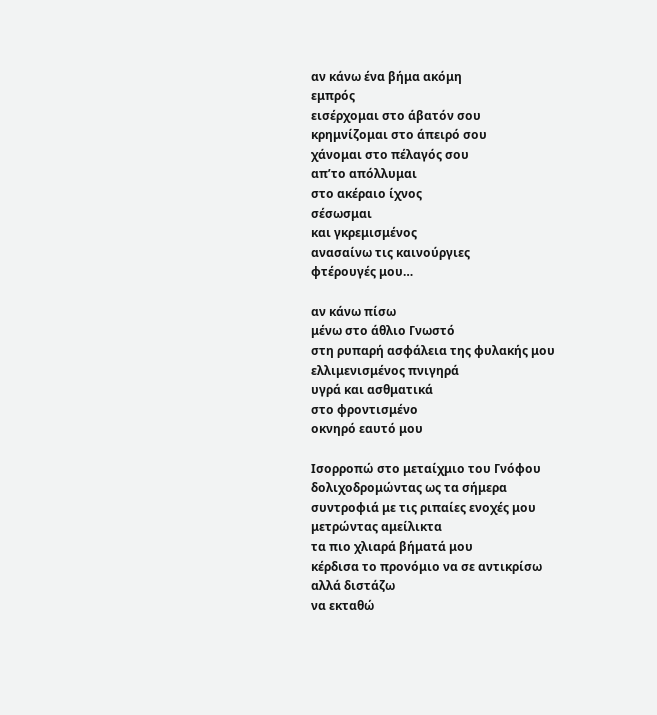αν κάνω ένα βήμα ακόμη
εμπρός
εισέρχομαι στο άβατόν σου
κρημνίζομαι στο άπειρό σου
χάνομαι στο πέλαγός σου
απ’το απόλλυμαι
στο ακέραιο ίχνος
σέσωσμαι
και γκρεμισμένος
ανασαίνω τις καινούργιες
φτέρουγές μου…

αν κάνω πίσω
μένω στο άθλιο Γνωστό
στη ρυπαρή ασφάλεια της φυλακής μου
ελλιμενισμένος πνιγηρά
υγρά και ασθματικά
στο φροντισμένο
οκνηρό εαυτό μου

Ισορροπώ στο μεταίχμιο του Γνόφου
δολιχοδρομώντας ως τα σήμερα
συντροφιά με τις ριπαίες ενοχές μου
μετρώντας αμείλικτα
τα πιο χλιαρά βήματά μου
κέρδισα το προνόμιο να σε αντικρίσω
αλλά διστάζω
να εκταθώ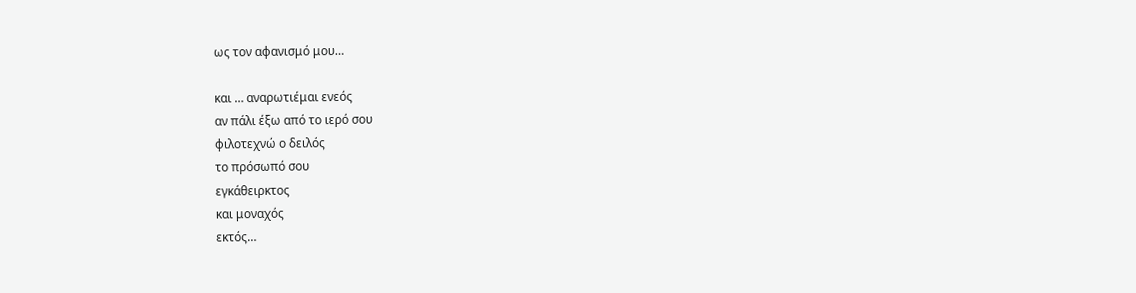ως τον αφανισμό μου…

και … αναρωτιέμαι ενεός
αν πάλι έξω από το ιερό σου
φιλοτεχνώ ο δειλός
το πρόσωπό σου
εγκάθειρκτος
και μοναχός
εκτός…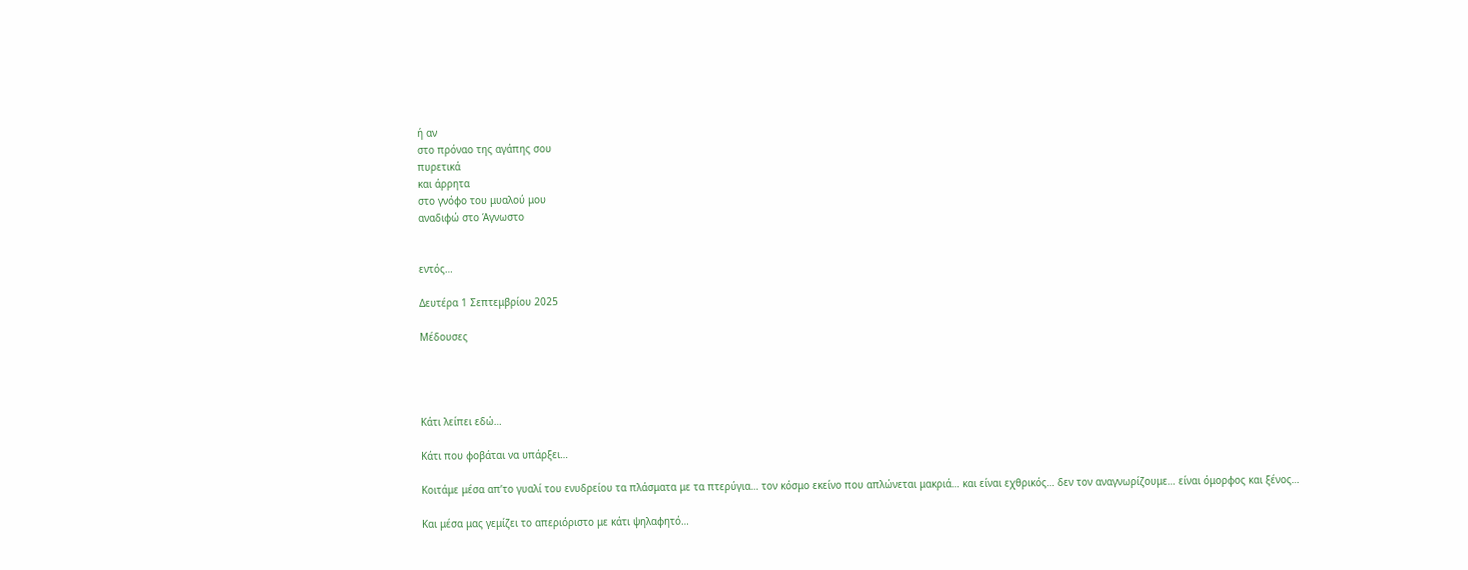ή αν
στο πρόναο της αγάπης σου
πυρετικά
και άρρητα
στο γνόφο του μυαλού μου
αναδιφώ στο Άγνωστο


εντός…

Δευτέρα 1 Σεπτεμβρίου 2025

Μέδουσες




Κάτι λείπει εδώ…

Κάτι που φοβάται να υπάρξει…

Κοιτάμε μέσα απ’το γυαλί του ενυδρείου τα πλάσματα με τα πτερύγια… τον κόσμο εκείνο που απλώνεται μακριά… και είναι εχθρικός… δεν τον αναγνωρίζουμε… είναι όμορφος και ξένος…

Και μέσα μας γεμίζει το απεριόριστο με κάτι ψηλαφητό…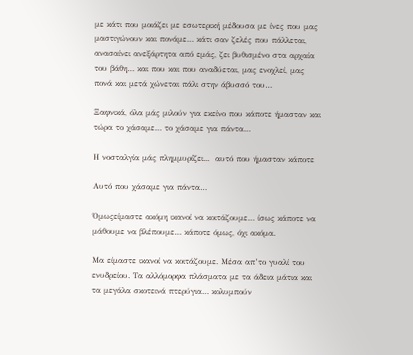με κάτι που μοιάζει με εσωτερική μέδουσα με ίνες που μας μαστιγώνουν και πονάμε… κάτι σαν ζελές που πάλλεται, ανασαίνει ανεξάρτητα από εμάς, ζει βυθισμένο στα αρχαία του βάθη… και που και που αναδύεται, μας ενοχλεί, μας πονά και μετά χώνεται πάλι στην άβυσσό του…

Ξαφνικά, όλα μάς μιλούν για εκείνο που κάποτε ήμασταν και τώρα το χάσαμε… το χάσαμε για πάντα…

Η νοσταλγία μάς πλημμυρίζει...  αυτό που ήμασταν κάποτε

Αυτό που χάσαμε για πάντα…

Όμωςείμαστε ακόμη ικανοί να κοιτάζουμε… ίσως κάποτε να μάθουμε να βλέπουμε… κάποτε όμως, όχι ακόμα.

Μα είμαστε ικανοί να κοιτάζουμε. Μέσα απ’το γυαλί του ενυδρείου. Τα αλλόμορφα πλάσματα με τα άδεια μάτια και τα μεγάλα σκοτεινά πτερύγια… κολυμπούν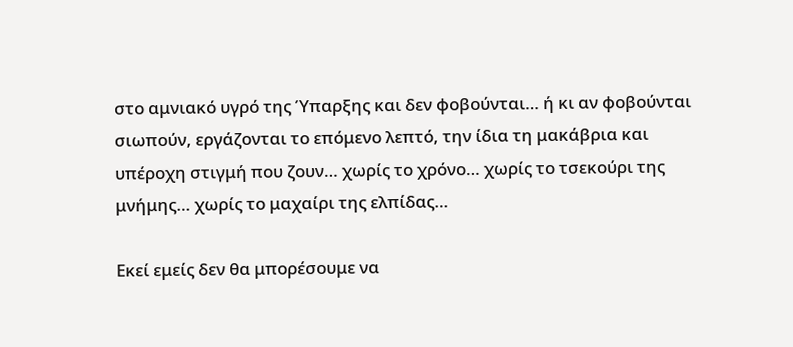στο αμνιακό υγρό της Ύπαρξης και δεν φοβούνται… ή κι αν φοβούνται σιωπούν, εργάζονται το επόμενο λεπτό, την ίδια τη μακάβρια και υπέροχη στιγμή που ζουν… χωρίς το χρόνο… χωρίς το τσεκούρι της μνήμης… χωρίς το μαχαίρι της ελπίδας…

Εκεί εμείς δεν θα μπορέσουμε να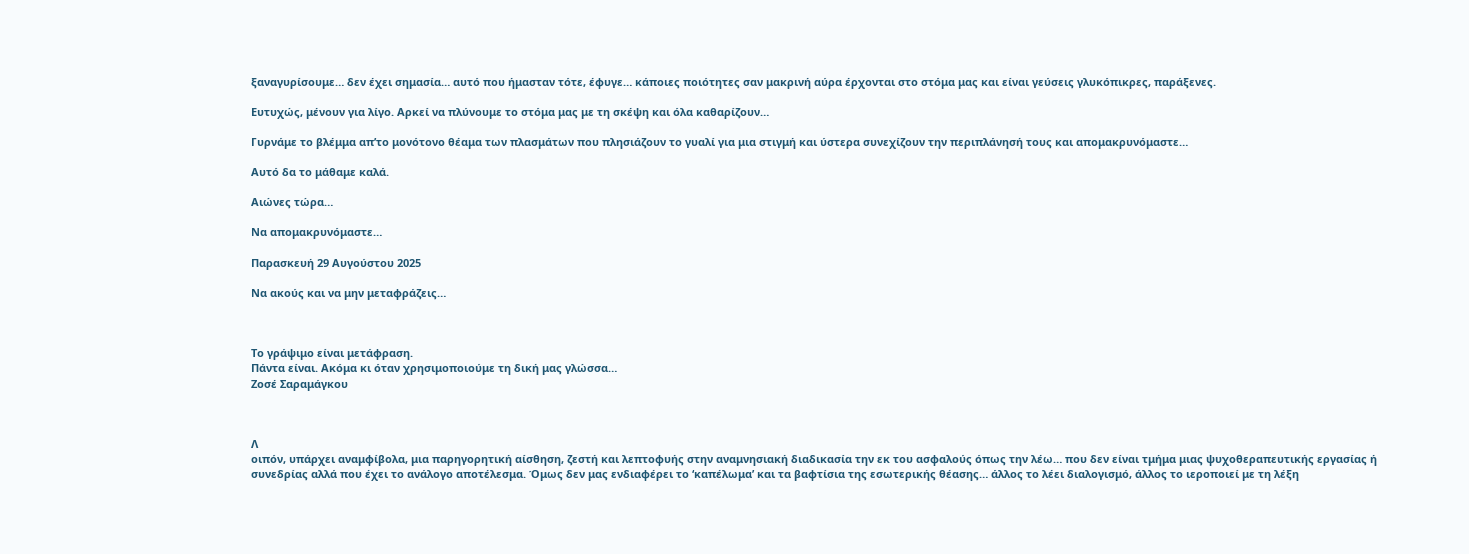ξαναγυρίσουμε… δεν έχει σημασία… αυτό που ήμασταν τότε, έφυγε… κάποιες ποιότητες σαν μακρινή αύρα έρχονται στο στόμα μας και είναι γεύσεις γλυκόπικρες, παράξενες.

Ευτυχώς, μένουν για λίγο. Αρκεί να πλύνουμε το στόμα μας με τη σκέψη και όλα καθαρίζουν…

Γυρνάμε το βλέμμα απ’το μονότονο θέαμα των πλασμάτων που πλησιάζουν το γυαλί για μια στιγμή και ύστερα συνεχίζουν την περιπλάνησή τους και απομακρυνόμαστε…

Αυτό δα το μάθαμε καλά.

Αιώνες τώρα…

Να απομακρυνόμαστε…

Παρασκευή 29 Αυγούστου 2025

Να ακούς και να μην μεταφράζεις…



Το γράψιμο είναι μετάφραση.
Πάντα είναι. Ακόμα κι όταν χρησιμοποιούμε τη δική μας γλώσσα…
Ζοσέ Σαραμάγκου



Λ
οιπόν, υπάρχει αναμφίβολα, μια παρηγορητική αίσθηση, ζεστή και λεπτοφυής στην αναμνησιακή διαδικασία την εκ του ασφαλούς όπως την λέω… που δεν είναι τμήμα μιας ψυχοθεραπευτικής εργασίας ή συνεδρίας αλλά που έχει το ανάλογο αποτέλεσμα. Όμως δεν μας ενδιαφέρει το ‘καπέλωμα’ και τα βαφτίσια της εσωτερικής θέασης… άλλος το λέει διαλογισμό, άλλος το ιεροποιεί με τη λέξη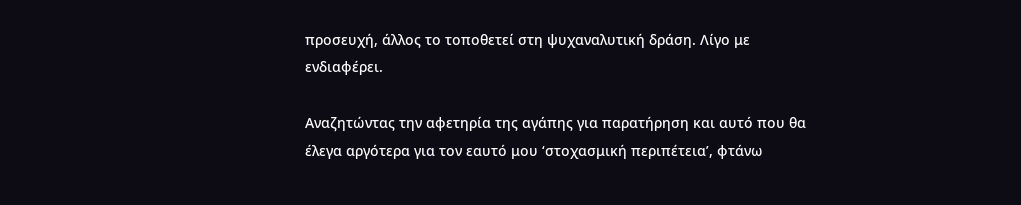προσευχή, άλλος το τοποθετεί στη ψυχαναλυτική δράση. Λίγο με ενδιαφέρει.

Αναζητώντας την αφετηρία της αγάπης για παρατήρηση και αυτό που θα έλεγα αργότερα για τον εαυτό μου ‘στοχασμική περιπέτεια’, φτάνω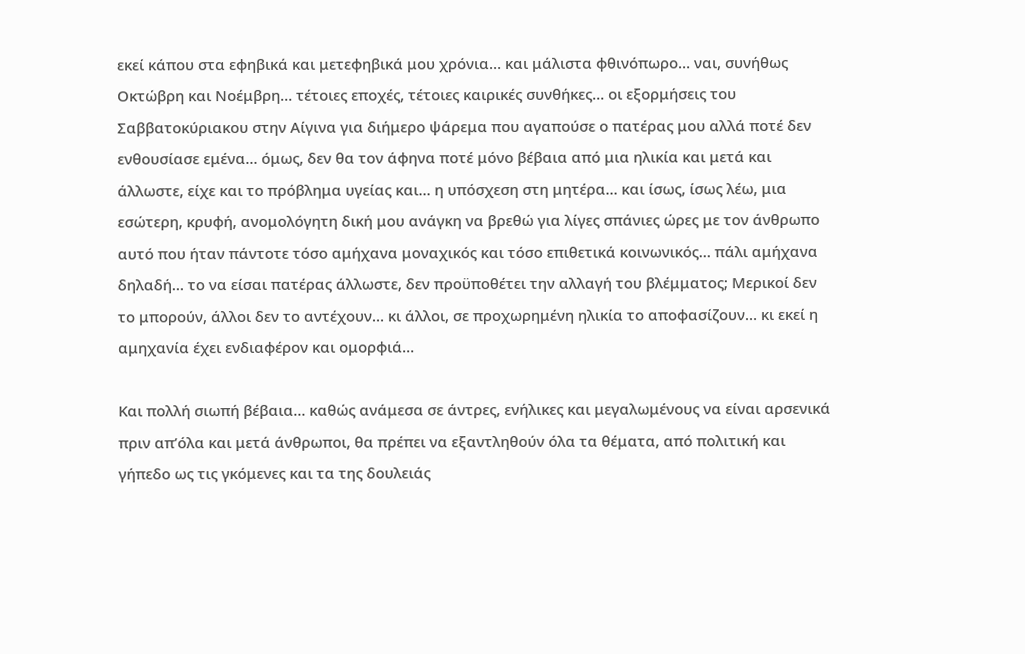εκεί κάπου στα εφηβικά και μετεφηβικά μου χρόνια… και μάλιστα φθινόπωρο… ναι, συνήθως Οκτώβρη και Νοέμβρη… τέτοιες εποχές, τέτοιες καιρικές συνθήκες… οι εξορμήσεις του Σαββατοκύριακου στην Αίγινα για διήμερο ψάρεμα που αγαπούσε ο πατέρας μου αλλά ποτέ δεν ενθουσίασε εμένα… όμως, δεν θα τον άφηνα ποτέ μόνο βέβαια από μια ηλικία και μετά και άλλωστε, είχε και το πρόβλημα υγείας και… η υπόσχεση στη μητέρα… και ίσως, ίσως λέω, μια εσώτερη, κρυφή, ανομολόγητη δική μου ανάγκη να βρεθώ για λίγες σπάνιες ώρες με τον άνθρωπο αυτό που ήταν πάντοτε τόσο αμήχανα μοναχικός και τόσο επιθετικά κοινωνικός… πάλι αμήχανα δηλαδή… το να είσαι πατέρας άλλωστε, δεν προϋποθέτει την αλλαγή του βλέμματος; Μερικοί δεν το μπορούν, άλλοι δεν το αντέχουν… κι άλλοι, σε προχωρημένη ηλικία το αποφασίζουν… κι εκεί η αμηχανία έχει ενδιαφέρον και ομορφιά…

Και πολλή σιωπή βέβαια… καθώς ανάμεσα σε άντρες, ενήλικες και μεγαλωμένους να είναι αρσενικά πριν απ’όλα και μετά άνθρωποι, θα πρέπει να εξαντληθούν όλα τα θέματα, από πολιτική και γήπεδο ως τις γκόμενες και τα της δουλειάς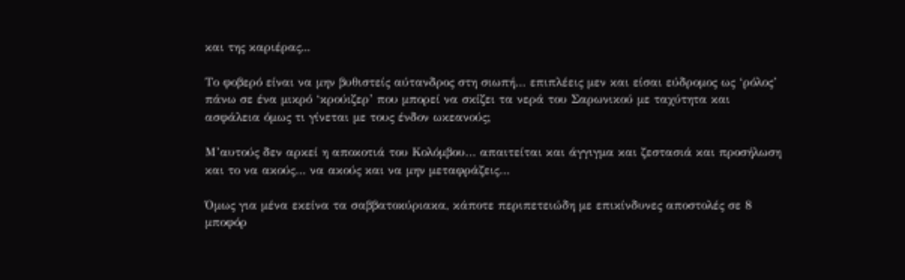και της καριέρας...

Το φοβερό είναι να μην βυθιστείς αύτανδρος στη σιωπή… επιπλέεις μεν και είσαι εύδρομος ως ‘ρόλος’ πάνω σε ένα μικρό ‘κρούιζερ’ που μπορεί να σκίζει τα νερά του Σαρωνικού με ταχύτητα και ασφάλεια όμως τι γίνεται με τους ένδον ωκεανούς;

Μ’αυτούς δεν αρκεί η αποκοτιά του Κολόμβου… απαιτείται και άγγιγμα και ζεστασιά και προσήλωση και το να ακούς… να ακούς και να μην μεταφράζεις…

Όμως για μένα εκείνα τα σαββατοκύριακα, κάποτε περιπετειώδη με επικίνδυνες αποστολές σε 8 μποφόρ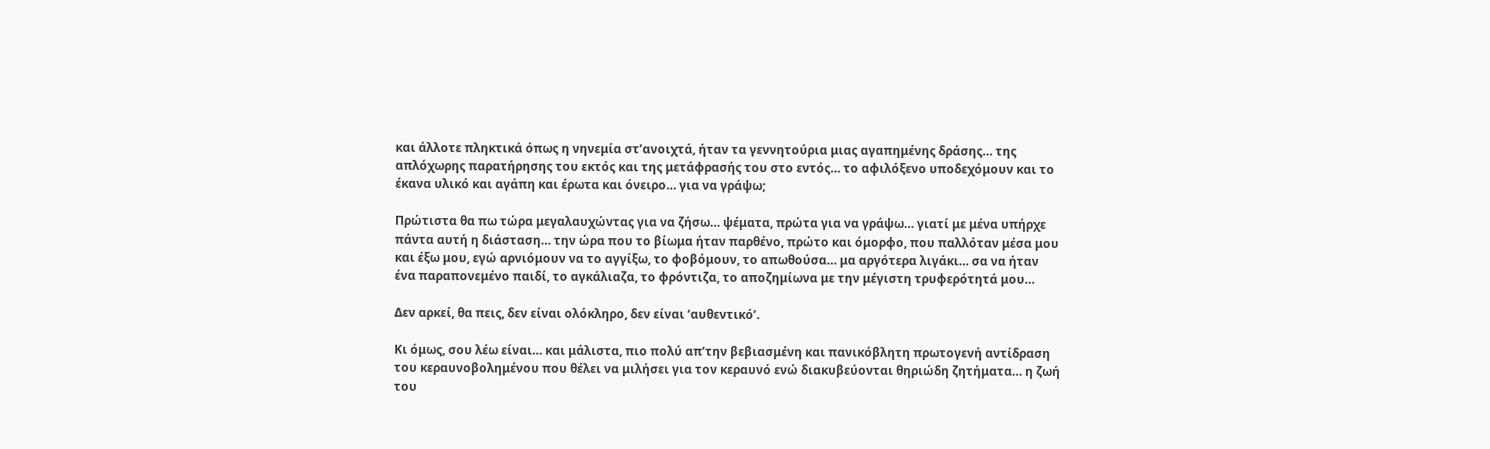και άλλοτε πληκτικά όπως η νηνεμία στ’ανοιχτά, ήταν τα γεννητούρια μιας αγαπημένης δράσης… της απλόχωρης παρατήρησης του εκτός και της μετάφρασής του στο εντός… το αφιλόξενο υποδεχόμουν και το έκανα υλικό και αγάπη και έρωτα και όνειρο… για να γράψω;

Πρώτιστα θα πω τώρα μεγαλαυχώντας για να ζήσω… ψέματα, πρώτα για να γράψω… γιατί με μένα υπήρχε πάντα αυτή η διάσταση… την ώρα που το βίωμα ήταν παρθένο, πρώτο και όμορφο, που παλλόταν μέσα μου και έξω μου, εγώ αρνιόμουν να το αγγίξω, το φοβόμουν, το απωθούσα… μα αργότερα λιγάκι… σα να ήταν ένα παραπονεμένο παιδί, το αγκάλιαζα, το φρόντιζα, το αποζημίωνα με την μέγιστη τρυφερότητά μου…

Δεν αρκεί, θα πεις, δεν είναι ολόκληρο, δεν είναι ‘αυθεντικό’.

Κι όμως, σου λέω είναι… και μάλιστα, πιο πολύ απ’την βεβιασμένη και πανικόβλητη πρωτογενή αντίδραση του κεραυνοβολημένου που θέλει να μιλήσει για τον κεραυνό ενώ διακυβεύονται θηριώδη ζητήματα… η ζωή του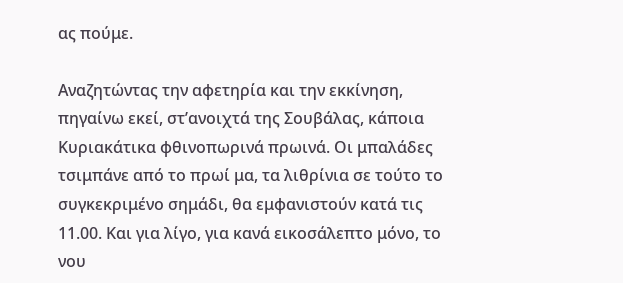ας πούμε.

Αναζητώντας την αφετηρία και την εκκίνηση, πηγαίνω εκεί, στ’ανοιχτά της Σουβάλας, κάποια Κυριακάτικα φθινοπωρινά πρωινά. Οι μπαλάδες τσιμπάνε από το πρωί μα, τα λιθρίνια σε τούτο το συγκεκριμένο σημάδι, θα εμφανιστούν κατά τις 11.00. Και για λίγο, για κανά εικοσάλεπτο μόνο, το νου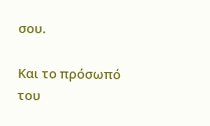σου.

Και το πρόσωπό του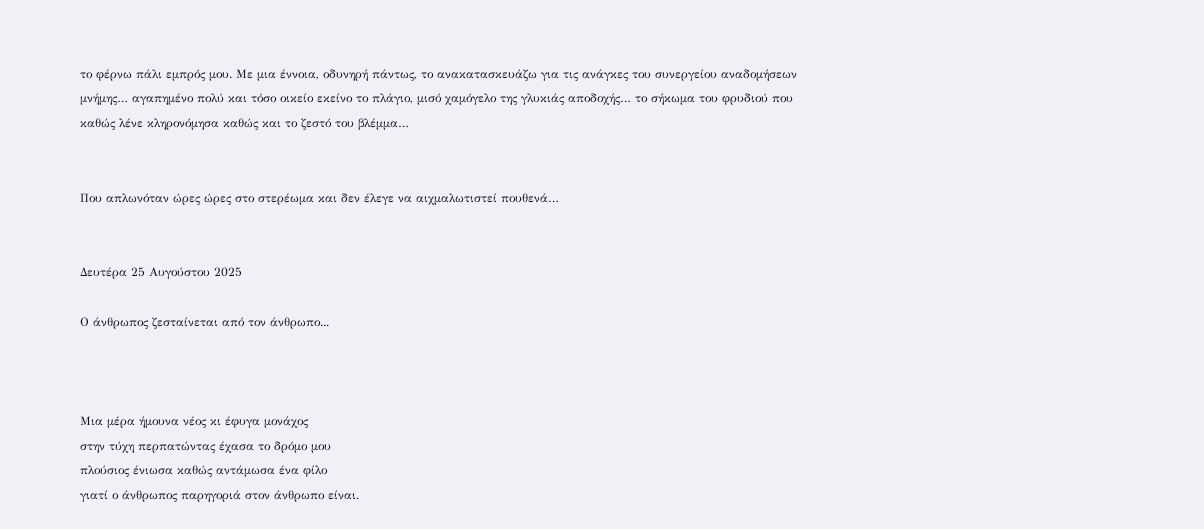το φέρνω πάλι εμπρός μου. Με μια έννοια, οδυνηρή πάντως, το ανακατασκευάζω για τις ανάγκες του συνεργείου αναδομήσεων μνήμης… αγαπημένο πολύ και τόσο οικείο εκείνο το πλάγιο, μισό χαμόγελο της γλυκιάς αποδοχής… το σήκωμα του φρυδιού που καθώς λένε κληρονόμησα καθώς και το ζεστό του βλέμμα…


Που απλωνόταν ώρες ώρες στο στερέωμα και δεν έλεγε να αιχμαλωτιστεί πουθενά…


Δευτέρα 25 Αυγούστου 2025

Ο άνθρωπος ζεσταίνεται από τον άνθρωπο...



Μια μέρα ήμουνα νέος κι έφυγα μονάχος
στην τύχη περπατώντας έχασα το δρόμο μου
πλούσιος ένιωσα καθώς αντάμωσα ένα φίλο
γιατί ο άνθρωπος παρηγοριά στον άνθρωπο είναι.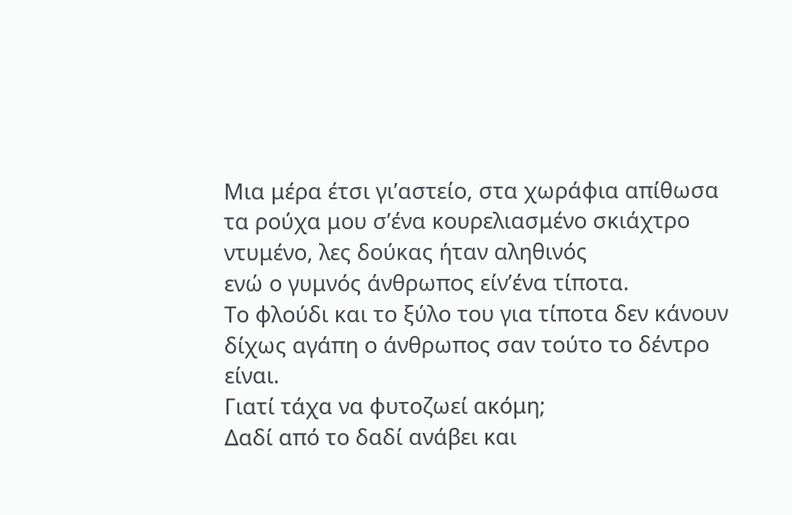Μια μέρα έτσι γι’αστείο, στα χωράφια απίθωσα
τα ρούχα μου σ’ένα κουρελιασμένο σκιάχτρο
ντυμένο, λες δούκας ήταν αληθινός
ενώ ο γυμνός άνθρωπος είν’ένα τίποτα.
Το φλούδι και το ξύλο του για τίποτα δεν κάνουν
δίχως αγάπη ο άνθρωπος σαν τούτο το δέντρο είναι.
Γιατί τάχα να φυτοζωεί ακόμη;
Δαδί από το δαδί ανάβει και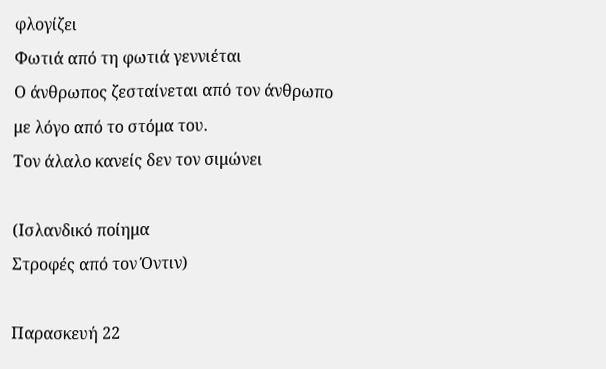φλογίζει
Φωτιά από τη φωτιά γεννιέται
Ο άνθρωπος ζεσταίνεται από τον άνθρωπο
με λόγο από το στόμα του.
Τον άλαλο κανείς δεν τον σιμώνει

(Ισλανδικό ποίημα
Στροφές από τον Όντιν)

Παρασκευή 22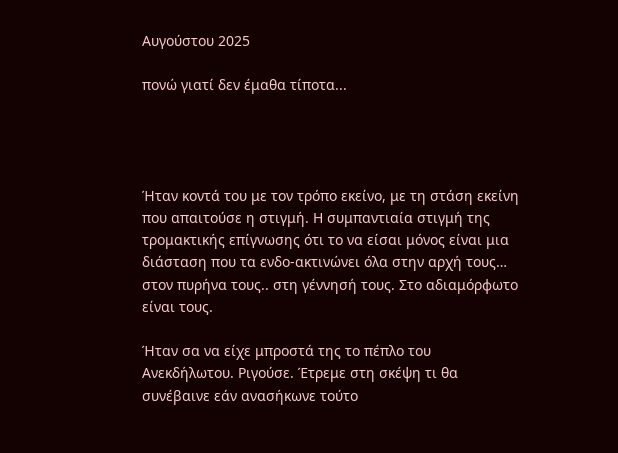Αυγούστου 2025

πονώ γιατί δεν έμαθα τίποτα...




Ήταν κοντά του με τον τρόπο εκείνο, με τη στάση εκείνη που απαιτούσε η στιγμή. Η συμπαντιαία στιγμή της τρομακτικής επίγνωσης ότι το να είσαι μόνος είναι μια διάσταση που τα ενδο-ακτινώνει όλα στην αρχή τους… στον πυρήνα τους.. στη γέννησή τους. Στο αδιαμόρφωτο είναι τους.

Ήταν σα να είχε μπροστά της το πέπλο του Ανεκδήλωτου. Ριγούσε. Έτρεμε στη σκέψη τι θα συνέβαινε εάν ανασήκωνε τούτο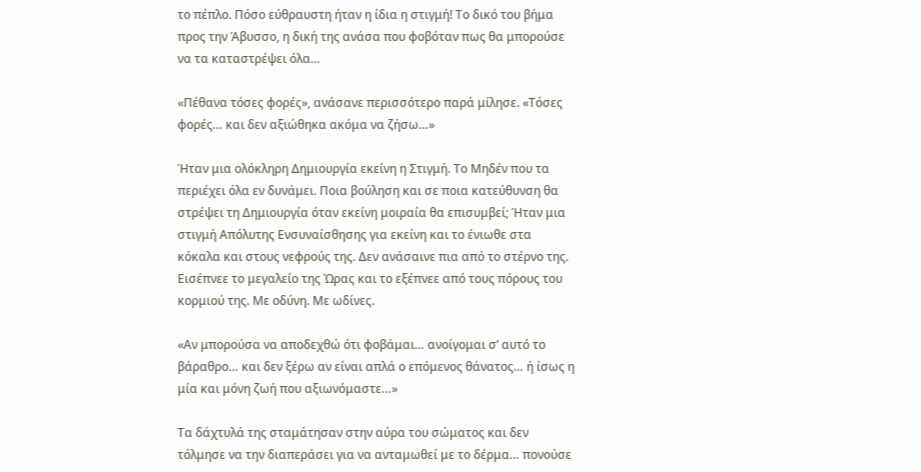το πέπλο. Πόσο εύθραυστη ήταν η ίδια η στιγμή! Το δικό του βήμα προς την Άβυσσο, η δική της ανάσα που φοβόταν πως θα μπορούσε να τα καταστρέψει όλα…

«Πέθανα τόσες φορές», ανάσανε περισσότερο παρά μίλησε. «Τόσες φορές… και δεν αξιώθηκα ακόμα να ζήσω…»

Ήταν μια ολόκληρη Δημιουργία εκείνη η Στιγμή. Το Μηδέν που τα περιέχει όλα εν δυνάμει. Ποια βούληση και σε ποια κατεύθυνση θα στρέψει τη Δημιουργία όταν εκείνη μοιραία θα επισυμβεί; Ήταν μια στιγμή Απόλυτης Ενσυναίσθησης για εκείνη και το ένιωθε στα κόκαλα και στους νεφρούς της. Δεν ανάσαινε πια από το στέρνο της. Εισέπνεε το μεγαλείο της Ώρας και το εξέπνεε από τους πόρους του κορμιού της. Με οδύνη. Με ωδίνες.

«Αν μπορούσα να αποδεχθώ ότι φοβάμαι… ανοίγομαι σ’ αυτό το βάραθρο… και δεν ξέρω αν είναι απλά ο επόμενος θάνατος… ή ίσως η μία και μόνη ζωή που αξιωνόμαστε…»

Τα δάχτυλά της σταμάτησαν στην αύρα του σώματος και δεν τόλμησε να την διαπεράσει για να ανταμωθεί με το δέρμα… πονούσε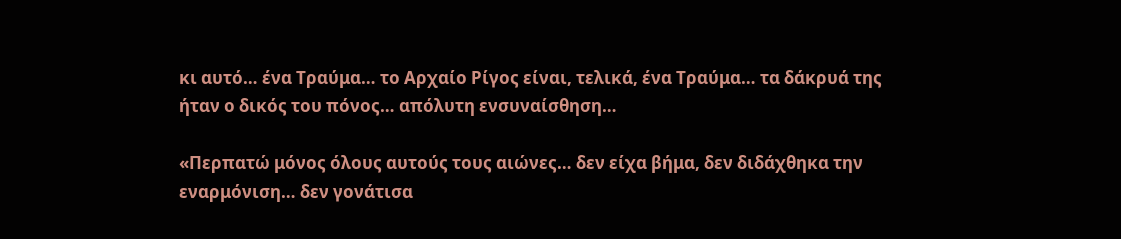κι αυτό… ένα Τραύμα… το Αρχαίο Ρίγος είναι, τελικά, ένα Τραύμα… τα δάκρυά της ήταν ο δικός του πόνος… απόλυτη ενσυναίσθηση…

«Περπατώ μόνος όλους αυτούς τους αιώνες… δεν είχα βήμα, δεν διδάχθηκα την εναρμόνιση… δεν γονάτισα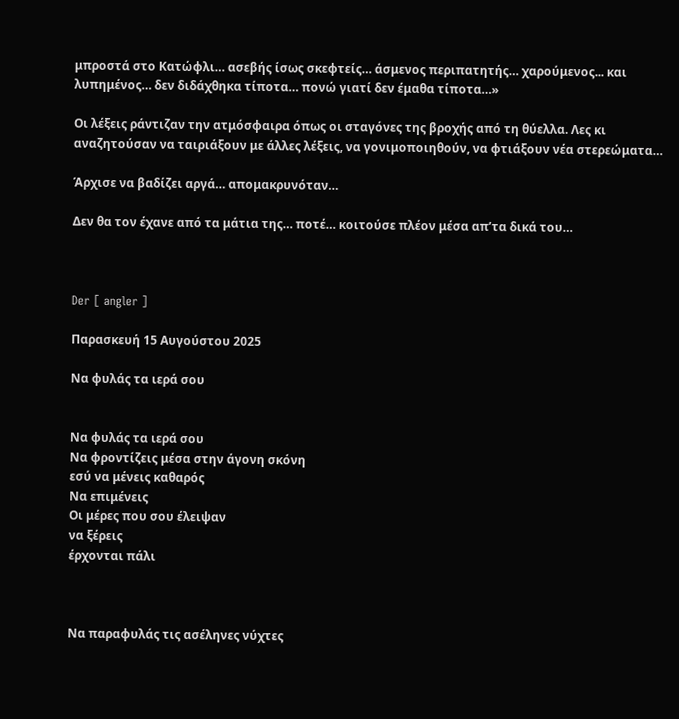μπροστά στο Κατώφλι… ασεβής ίσως σκεφτείς… άσμενος περιπατητής… χαρούμενος... και λυπημένος… δεν διδάχθηκα τίποτα… πονώ γιατί δεν έμαθα τίποτα…»

Οι λέξεις ράντιζαν την ατμόσφαιρα όπως οι σταγόνες της βροχής από τη θύελλα. Λες κι αναζητούσαν να ταιριάξουν με άλλες λέξεις, να γονιμοποιηθούν, να φτιάξουν νέα στερεώματα…

Άρχισε να βαδίζει αργά… απομακρυνόταν…

Δεν θα τον έχανε από τα μάτια της… ποτέ… κοιτούσε πλέον μέσα απ’τα δικά του…



Der [ angler ]

Παρασκευή 15 Αυγούστου 2025

Να φυλάς τα ιερά σου


Να φυλάς τα ιερά σου
Να φροντίζεις μέσα στην άγονη σκόνη
εσύ να μένεις καθαρός
Να επιμένεις
Οι μέρες που σου έλειψαν
να ξέρεις
έρχονται πάλι



Να παραφυλάς τις ασέληνες νύχτες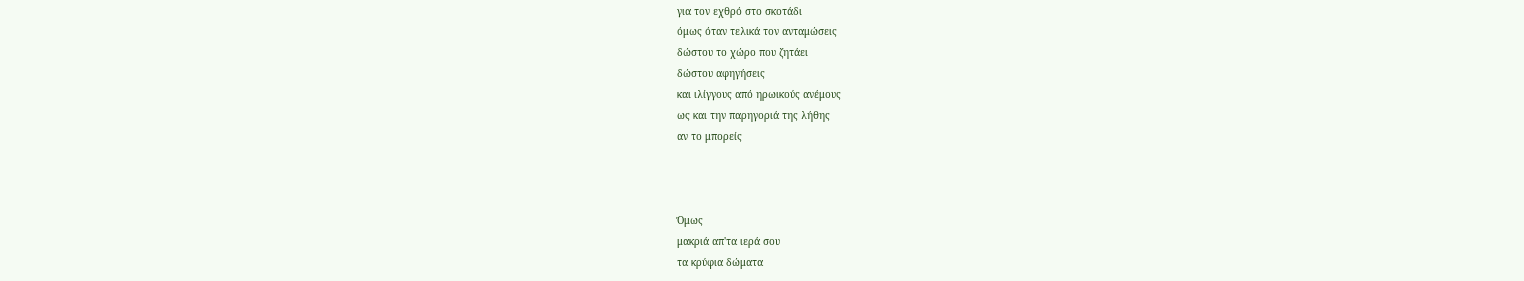για τον εχθρό στο σκοτάδι
όμως όταν τελικά τον ανταμώσεις
δώστου το χώρο που ζητάει
δώστου αφηγήσεις
και ιλίγγους από ηρωικούς ανέμους
ως και την παρηγοριά της λήθης
αν το μπορείς



Όμως
μακριά απ'τα ιερά σου
τα κρύφια δώματα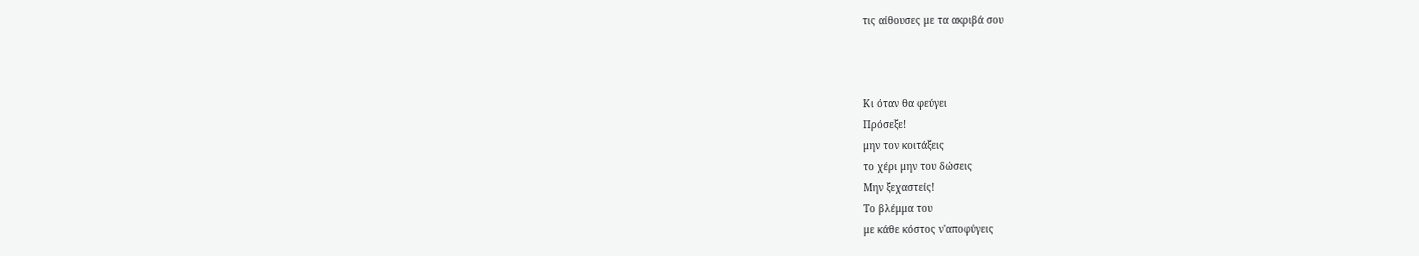τις αίθουσες με τα ακριβά σου



Κι όταν θα φεύγει
Πρόσεξε!
μην τον κοιτάξεις
το χέρι μην του δώσεις
Μην ξεχαστείς!
Το βλέμμα του
με κάθε κόστος ν'αποφύγεις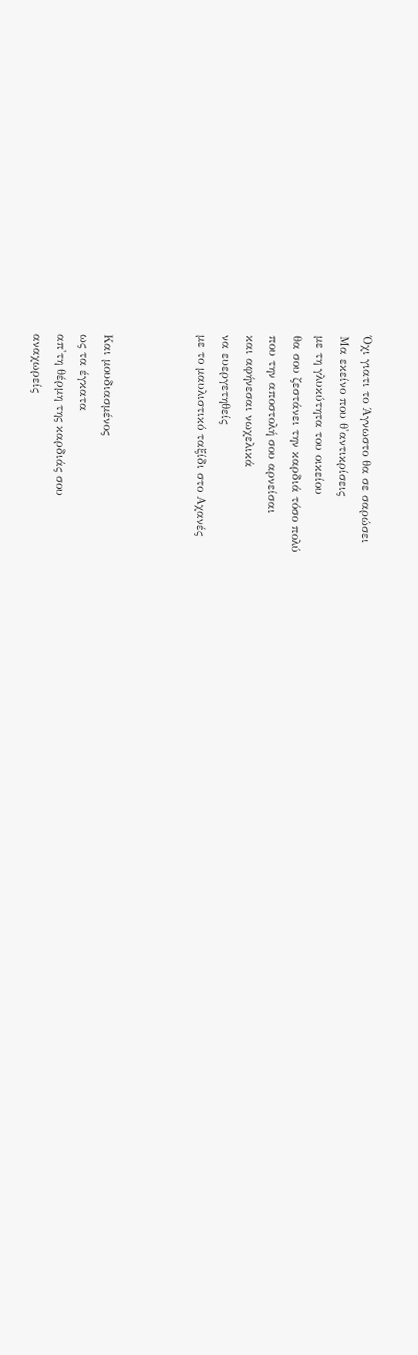Όχι γιατι το Άγνωστο θα σε σαρώσει
Μα εκείνο που θ'αντικρίσεις
με τη γλυκύτητα του οικείου
θα σου ζεστάνει την καρδιά τόσο πολύ
που την αποστολή σου αρνείσαι
και αφήνεσαι νωχελικά
να ευεργετηθείς
με το μαυλιστικό ταξίδι στο Αχανές



Και μουδιασμένος
ως τα έγκατα
απ'τη θέρμη της καρδιάς σου
αναχωρείς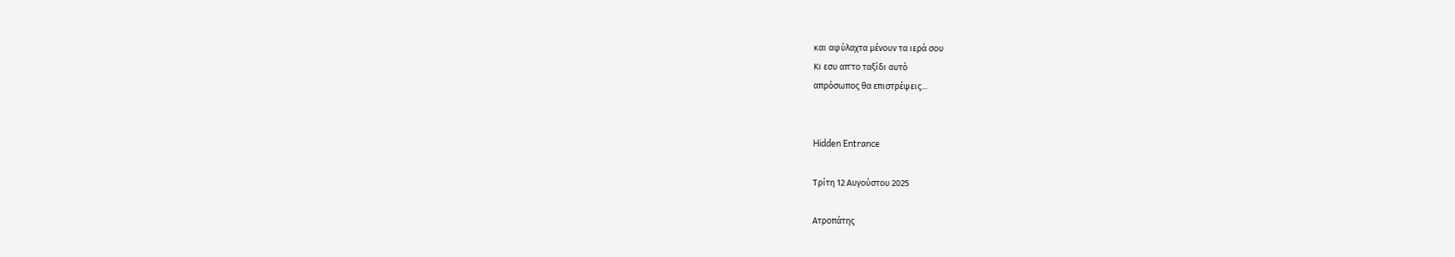και αφύλαχτα μένουν τα ιερά σου
Κι εσυ απ'το ταξίδι αυτό
απρόσωπος θα επιστρέψεις...


Hidden Entrance

Τρίτη 12 Αυγούστου 2025

Ατροπάτης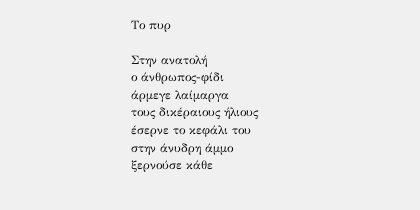Το πυρ

Στην ανατολή
ο άνθρωπος-φίδι
άρμεγε λαίμαργα
τους δικέραιους ήλιους
έσερνε το κεφάλι του
στην άνυδρη άμμο
ξερνούσε κάθε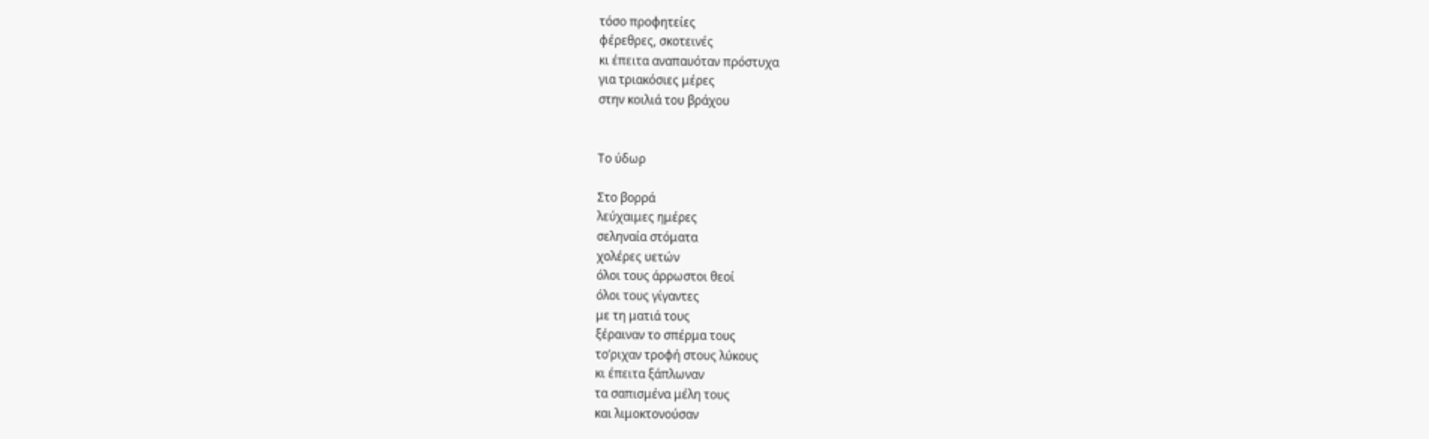τόσο προφητείες
φέρεθρες, σκοτεινές
κι έπειτα αναπαυόταν πρόστυχα
για τριακόσιες μέρες
στην κοιλιά του βράχου


Το ύδωρ

Στο βορρά
λεύχαιμες ημέρες
σεληναία στόματα
χολέρες υετών
όλοι τους άρρωστοι θεοί
όλοι τους γίγαντες
με τη ματιά τους
ξέραιναν το σπέρμα τους
το’ριχαν τροφή στους λύκους
κι έπειτα ξάπλωναν
τα σαπισμένα μέλη τους
και λιμοκτονούσαν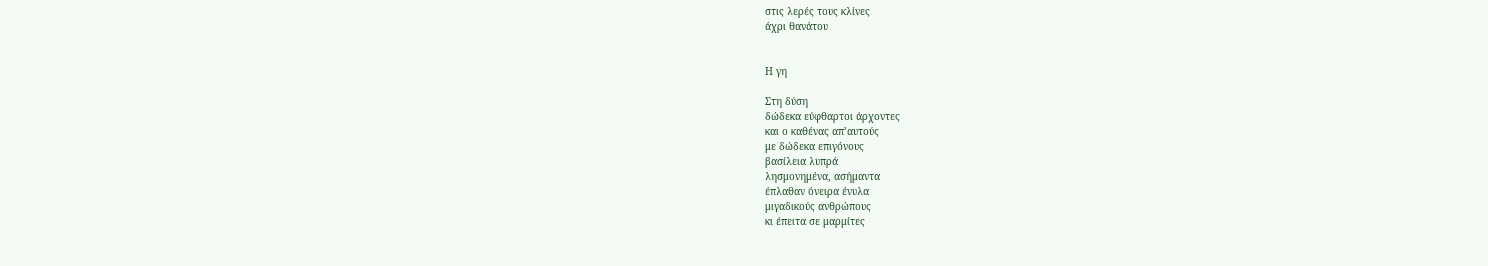στις λερές τους κλίνες
άχρι θανάτου


Η γη

Στη δύση
δώδεκα εύφθαρτοι άρχοντες
και ο καθένας απ’αυτούς
με δώδεκα επιγόνους
βασίλεια λυπρά
λησμονημένα, ασήμαντα
έπλαθαν όνειρα ένυλα
μιγαδικούς ανθρώπους
κι έπειτα σε μαρμίτες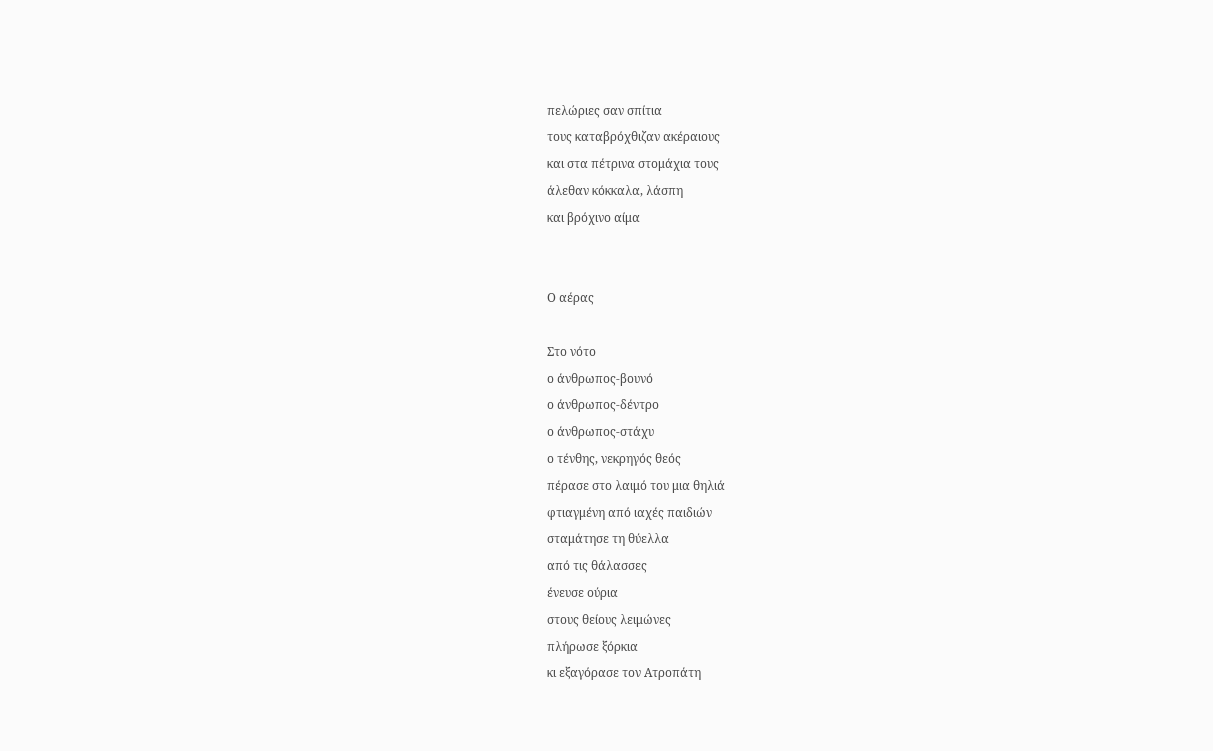πελώριες σαν σπίτια
τους καταβρόχθιζαν ακέραιους
και στα πέτρινα στομάχια τους
άλεθαν κόκκαλα, λάσπη
και βρόχινο αίμα


Ο αέρας

Στο νότο
ο άνθρωπος-βουνό
ο άνθρωπος-δέντρο
ο άνθρωπος-στάχυ
ο τένθης, νεκρηγός θεός
πέρασε στο λαιμό του μια θηλιά
φτιαγμένη από ιαχές παιδιών
σταμάτησε τη θύελλα
από τις θάλασσες
ένευσε ούρια
στους θείους λειμώνες
πλήρωσε ξόρκια
κι εξαγόρασε τον Ατροπάτη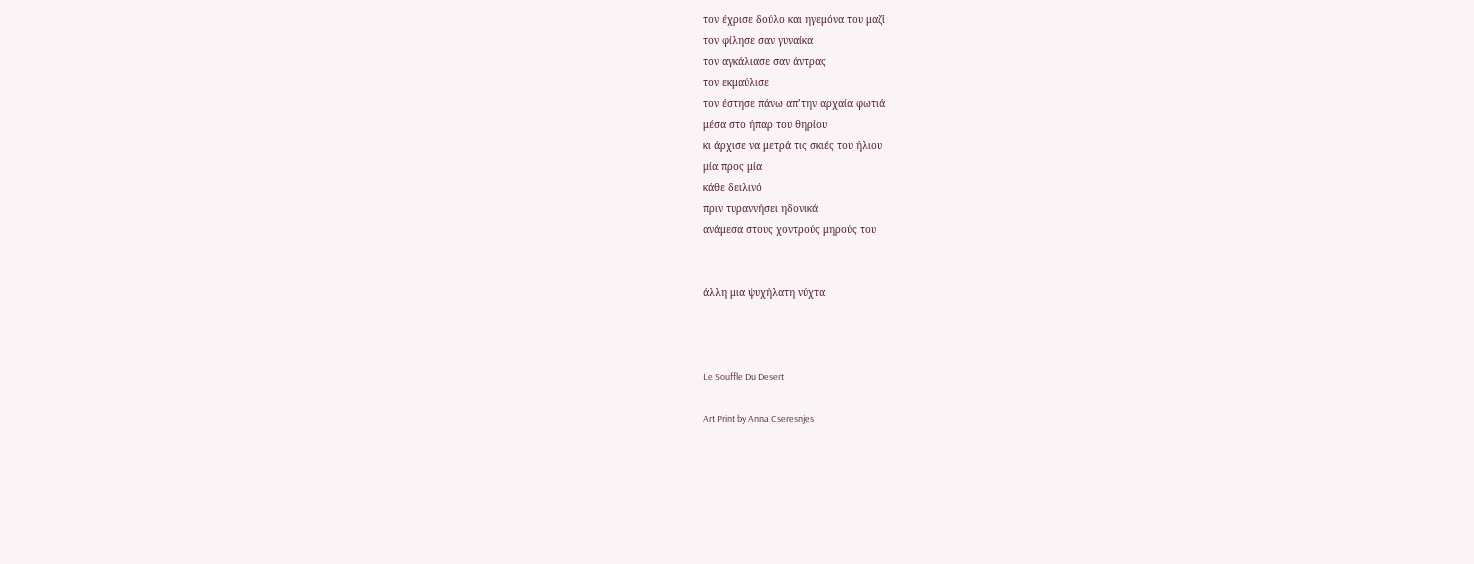τον έχρισε δούλο και ηγεμόνα του μαζί
τον φίλησε σαν γυναίκα
τον αγκάλιασε σαν άντρας
τον εκμαύλισε
τον έστησε πάνω απ’την αρχαία φωτιά
μέσα στο ήπαρ του θηρίου
κι άρχισε να μετρά τις σκιές του ήλιου
μία προς μία
κάθε δειλινό
πριν τυραννήσει ηδονικά
ανάμεσα στους χοντρούς μηρούς του


άλλη μια ψυχήλατη νύχτα



Le Souffle Du Desert

Art Print by Anna Cseresnjes